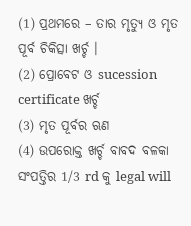(1) ପ୍ରଥମରେ – ତାର ମୃତ୍ୟୁ ଓ ମୃତ ପୂର୍ବ ଚିକିତ୍ସା ଖର୍ଚ୍ଚ ।
(2) ପ୍ରୋବେଟ ଓ sucession certificate ଖର୍ଚ୍ଚ
(3) ମୃତ ପୂର୍ବର ଋଣ
(4) ଉପରୋକ୍ତ ଖର୍ଚ୍ଚ ବାବଦ ବଳକା ସଂପତ୍ତିର 1/3 rd କୁ legal will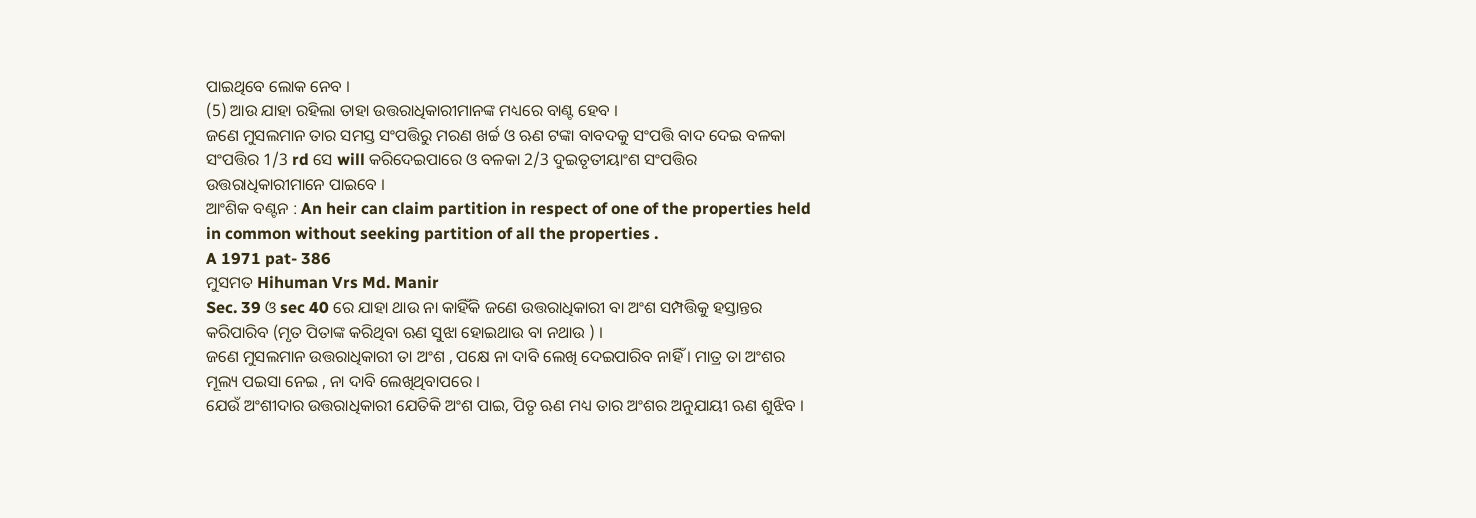ପାଇଥିବେ ଲୋକ ନେବ ।
(5) ଆଉ ଯାହା ରହିଲା ତାହା ଉତ୍ତରାଧିକାରୀମାନଙ୍କ ମଧ୍ୟରେ ବାଣ୍ଟ ହେବ ।
ଜଣେ ମୁସଲମାନ ତାର ସମସ୍ତ ସଂପତ୍ତିରୁ ମରଣ ଖର୍ଚ୍ଚ ଓ ଋଣ ଟଙ୍କା ବାବଦକୁ ସଂପତ୍ତି ବାଦ ଦେଇ ବଳକା ସଂପତ୍ତିର 1/3 rd ସେ will କରିଦେଇପାରେ ଓ ବଳକା 2/3 ଦୁଇତୃତୀୟାଂଶ ସଂପତ୍ତିର ଉତ୍ତରାଧିକାରୀମାନେ ପାଇବେ ।
ଆଂଶିକ ବଣ୍ଟନ : An heir can claim partition in respect of one of the properties held in common without seeking partition of all the properties .
A 1971 pat- 386
ମୁସମତ Hihuman Vrs Md. Manir
Sec. 39 ଓ sec 40 ରେ ଯାହା ଥାଉ ନା କାହିଁକି ଜଣେ ଉତ୍ତରାଧିକାରୀ ବା ଅଂଶ ସମ୍ପତ୍ତିକୁ ହସ୍ତାନ୍ତର କରିପାରିବ (ମୃତ ପିତାଙ୍କ କରିଥିବା ଋଣ ସୁଝା ହୋଇଥାଉ ବା ନଥାଉ ) ।
ଜଣେ ମୁସଲମାନ ଉତ୍ତରାଧିକାରୀ ତା ଅଂଶ , ପକ୍ଷେ ନା ଦାବି ଲେଖି ଦେଇପାରିବ ନାହିଁ । ମାତ୍ର ତା ଅଂଶର ମୂଲ୍ୟ ପଇସା ନେଇ , ନା ଦାବି ଲେଖିଥିବାପରେ ।
ଯେଉଁ ଅଂଶୀଦାର ଉତ୍ତରାଧିକାରୀ ଯେତିକି ଅଂଶ ପାଇ, ପିତୃ ଋଣ ମଧ୍ୟ ତାର ଅଂଶର ଅନୁଯାୟୀ ଋଣ ଶୁଝିବ ।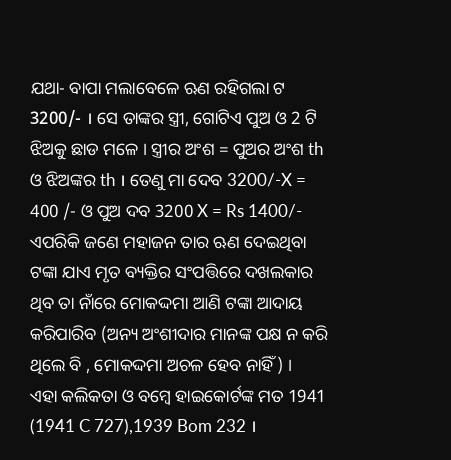ଯଥା- ବାପା ମଲାବେଳେ ଋଣ ରହିଗଲା ଟ 3200/- । ସେ ତାଙ୍କର ସ୍ତ୍ରୀ, ଗୋଟିଏ ପୁଅ ଓ 2 ଟି ଝିଅକୁ ଛାଡ ମଳେ । ସ୍ତ୍ରୀର ଅଂଶ = ପୁଅର ଅଂଶ th ଓ ଝିଅଙ୍କର th । ତେଣୁ ମା ଦେବ 3200/-X = 400 /- ଓ ପୁଅ ଦବ 3200 X = Rs 1400/-
ଏପରିକି ଜଣେ ମହାଜନ ତାର ଋଣ ଦେଇଥିବା ଟଙ୍କା ଯାଏ ମୃତ ବ୍ୟକ୍ତିର ସଂପତ୍ତିରେ ଦଖଲକାର ଥିବ ତା ନାଁରେ ମୋକଦ୍ଦମା ଆଣି ଟଙ୍କା ଆଦାୟ କରିପାରିବ (ଅନ୍ୟ ଅଂଶୀଦାର ମାନଙ୍କ ପକ୍ଷ ନ କରି ଥିଲେ ବି , ମୋକଦ୍ଦମା ଅଚଳ ହେବ ନାହିଁ ) ।
ଏହା କଲିକତା ଓ ବମ୍ବେ ହାଇକୋର୍ଟଙ୍କ ମତ 1941 (1941 C 727),1939 Bom 232 ।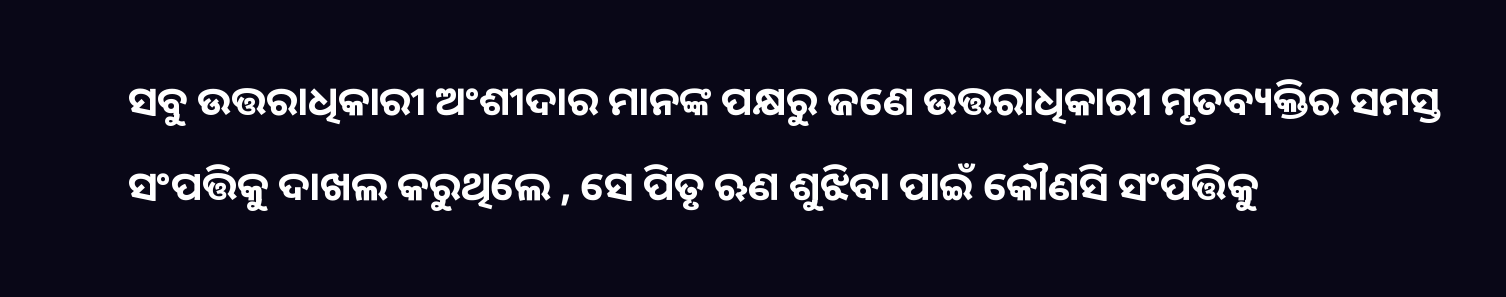ସବୁ ଉତ୍ତରାଧିକାରୀ ଅଂଶୀଦାର ମାନଙ୍କ ପକ୍ଷରୁ ଜଣେ ଉତ୍ତରାଧିକାରୀ ମୃତବ୍ୟକ୍ତିର ସମସ୍ତ ସଂପତ୍ତିକୁ ଦାଖଲ କରୁଥିଲେ , ସେ ପିତୃ ଋଣ ଶୁଝିବା ପାଇଁ କୌଣସି ସଂପତ୍ତିକୁ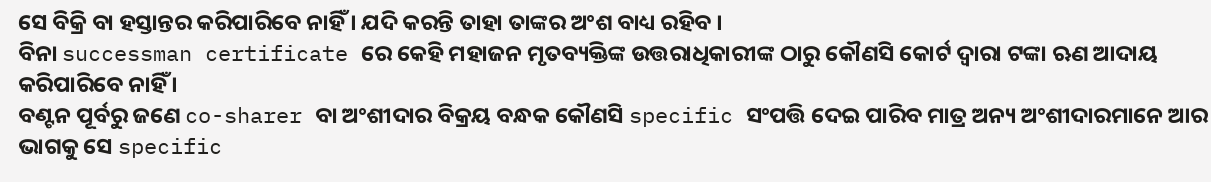ସେ ବିକ୍ରି ବା ହସ୍ତାନ୍ତର କରିପାରିବେ ନାହିଁ । ଯଦି କରନ୍ତି ତାହା ତାଙ୍କର ଅଂଶ ବାଧ୍ୟ ରହିବ ।
ବିନା successman certificate ରେ କେହି ମହାଜନ ମୃତବ୍ୟକ୍ତିଙ୍କ ଉତ୍ତରାଧିକାରୀଙ୍କ ଠାରୁ କୌଣସି କୋର୍ଟ ଦ୍ଵାରା ଟଙ୍କା ଋଣ ଆଦାୟ କରିପାରିବେ ନାହିଁ ।
ବଣ୍ଟନ ପୂର୍ବରୁ ଜଣେ co-sharer ବା ଅଂଶୀଦାର ବିକ୍ରୟ ବନ୍ଧକ କୌଣସି specific ସଂପତ୍ତି ଦେଇ ପାରିବ ମାତ୍ର ଅନ୍ୟ ଅଂଶୀଦାରମାନେ ଆର ଭାଗକୁ ସେ specific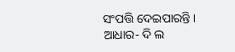ସଂପତ୍ତି ଦେଇପାରନ୍ତି ।
ଆଧାର- ଦି ଲ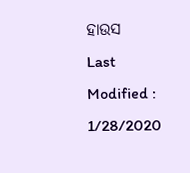ହାଉସ
Last Modified : 1/28/2020